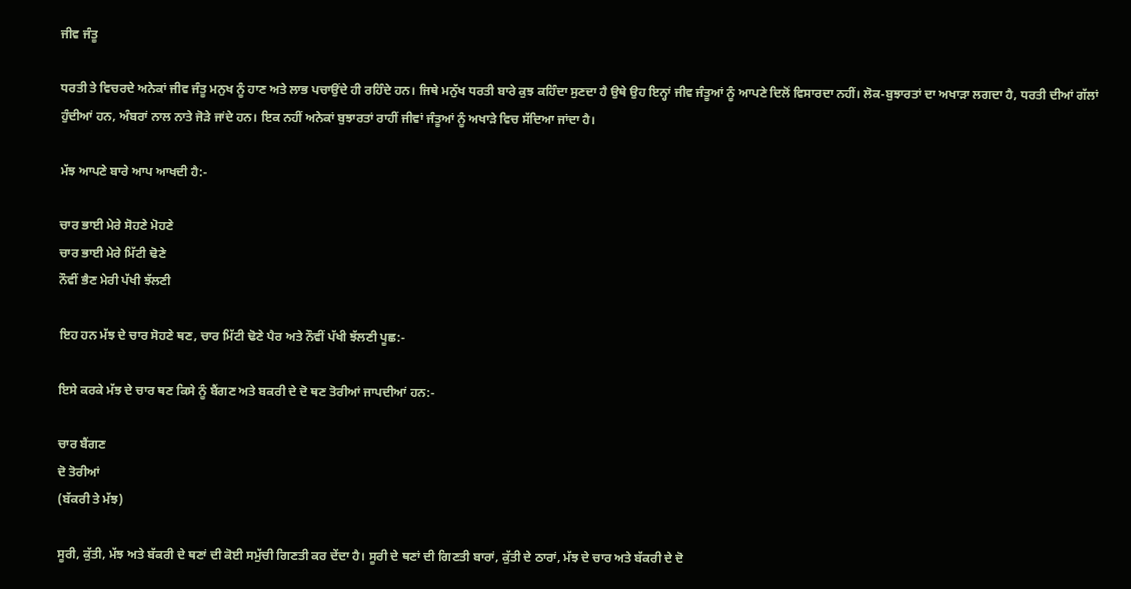ਜੀਵ ਜੰਤੂ

ਧਰਤੀ ਤੇ ਵਿਚਰਦੇ ਅਨੇਕਾਂ ਜੀਵ ਜੰਤੂ ਮਨੁਖ ਨੂੰ ਹਾਣ ਅਤੇ ਲਾਭ ਪਚਾਉਂਦੇ ਹੀ ਰਹਿੰਦੇ ਹਨ। ਜਿਥੇ ਮਨੁੱਖ ਧਰਤੀ ਬਾਰੇ ਕੁਝ ਕਹਿੰਦਾ ਸੁਣਦਾ ਹੈ ਉਥੇ ਉਹ ਇਨ੍ਹਾਂ ਜੀਵ ਜੰਤੂਆਂ ਨੂੰ ਆਪਣੇ ਦਿਲੋਂ ਵਿਸਾਰਦਾ ਨਹੀਂ। ਲੋਕ-ਬੁਝਾਰਤਾਂ ਦਾ ਅਖਾੜਾ ਲਗਦਾ ਹੈ, ਧਰਤੀ ਦੀਆਂ ਗੱਲਾਂ ਹੁੰਦੀਆਂ ਹਨ, ਅੰਬਰਾਂ ਨਾਲ ਨਾਤੇ ਜੋੜੇ ਜਾਂਦੇ ਹਨ। ਇਕ ਨਹੀਂ ਅਨੇਕਾਂ ਬੁਝਾਰਤਾਂ ਰਾਹੀਂ ਜੀਵਾਂ ਜੰਤੂਆਂ ਨੂੰ ਅਖਾੜੇ ਵਿਚ ਸੱਦਿਆ ਜਾਂਦਾ ਹੈ।

ਮੱਝ ਆਪਣੇ ਬਾਰੇ ਆਪ ਆਖਦੀ ਹੈ:-

ਚਾਰ ਭਾਈ ਮੇਰੇ ਸੋਹਣੇ ਮੋਹਣੇ
ਚਾਰ ਭਾਈ ਮੇਰੇ ਮਿੱਟੀ ਢੋਣੇ
ਨੌਵੀਂ ਭੈਣ ਮੇਰੀ ਪੱਖੀ ਝੱਲਣੀ

ਇਹ ਹਨ ਮੱਝ ਦੇ ਚਾਰ ਸੋਹਣੇ ਥਣ, ਚਾਰ ਮਿੱਟੀ ਢੋਣੇ ਪੈਰ ਅਤੇ ਨੌਵੀਂ ਪੱਖੀ ਝੱਲਣੀ ਪੂਛ:-

ਇਸੇ ਕਰਕੇ ਮੱਝ ਦੇ ਚਾਰ ਥਣ ਕਿਸੇ ਨੂੰ ਬੈਂਗਣ ਅਤੇ ਬਕਰੀ ਦੇ ਦੋ ਥਣ ਤੋਰੀਆਂ ਜਾਪਦੀਆਂ ਹਨ:-

ਚਾਰ ਬੈਂਗਣ
ਦੋ ਤੋਰੀਆਂ
(ਬੱਕਰੀ ਤੇ ਮੱਝ)

ਸੂਰੀ, ਕੁੱਤੀ, ਮੱਝ ਅਤੇ ਬੱਕਰੀ ਦੇ ਥਣਾਂ ਦੀ ਕੋਈ ਸਮੁੱਚੀ ਗਿਣਤੀ ਕਰ ਦੇਂਦਾ ਹੈ। ਸੂਰੀ ਦੇ ਥਣਾਂ ਦੀ ਗਿਣਤੀ ਬਾਰਾਂ, ਕੁੱਤੀ ਦੇ ਠਾਰਾਂ, ਮੱਝ ਦੇ ਚਾਰ ਅਤੇ ਬੱਕਰੀ ਦੇ ਦੋ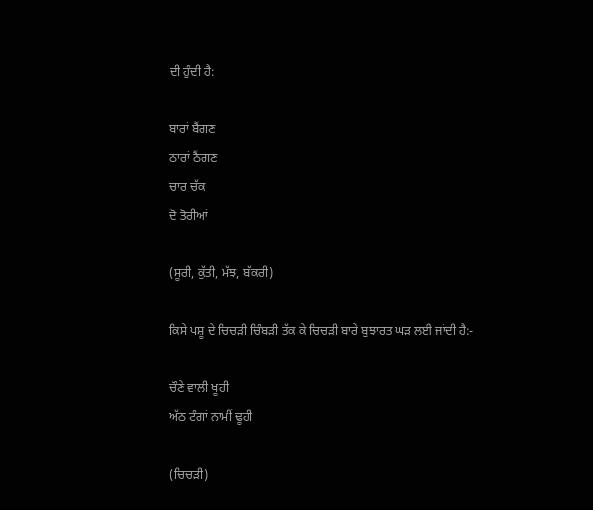ਦੀ ਹੁੰਦੀ ਹੈ:

ਬਾਰਾਂ ਬੈਂਗਣ
ਠਾਰਾਂ ਠੈਂਗਣ
ਚਾਰ ਚੱਕ
ਦੋ ਤੋਰੀਆਂ

(ਸੂਰੀ, ਕੁੱਤੀ, ਮੱਝ, ਬੱਕਰੀ)

ਕਿਸੇ ਪਸ਼ੂ ਦੇ ਚਿਚੜੀ ਚਿੰਬੜੀ ਤੱਕ ਕੇ ਚਿਚੜੀ ਬਾਰੇ ਬੁਝਾਰਤ ਘੜ ਲਈ ਜਾਂਦੀ ਹੈ:-

ਚੌਣੇ ਵਾਲੀ ਖੂਹੀ
ਅੱਠ ਟੰਗਾਂ ਨਾਮੀਂ ਢੂਹੀ

(ਚਿਚੜੀ)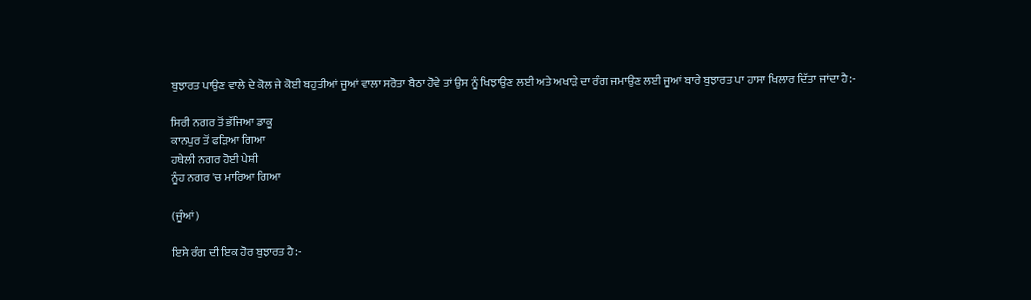ਬੁਝਾਰਤ ਪਾਉਣ ਵਾਲੇ ਦੇ ਕੋਲ ਜੇ ਕੋਈ ਬਹੁਤੀਆਂ ਜੂਆਂ ਵਾਲਾ ਸਰੋਤਾ ਬੈਠਾ ਹੋਵੇ ਤਾਂ ਉਸ ਨੂੰ ਖਿਝਾਉਣ ਲਈ ਅਤੇ ਅਖਾੜੇ ਦਾ ਰੰਗ ਜਮਾਉਣ ਲਈ ਜੂਆਂ ਬਾਰੇ ਬੁਝਾਰਤ ਪਾ ਹਾਸਾ ਖਿਲਾਰ ਦਿੱਤਾ ਜਾਂਦਾ ਹੈ:-

ਸਿਰੀ ਨਗਰ ਤੋਂ ਭੱਜਿਆ ਡਾਕੂ
ਕਾਨਪੁਰ ਤੋਂ ਫੜਿਆ ਗਿਆ
ਹਥੇਲੀ ਨਗਰ ਹੋਈ ਪੇਸ਼ੀ
ਨੂੰਹ ਨਗਰ 'ਚ ਮਾਰਿਆ ਗਿਆ

(ਜੂੰਆਂ)

ਇਸੇ ਰੰਗ ਦੀ ਇਕ ਹੋਰ ਬੁਝਾਰਤ ਹੈ:-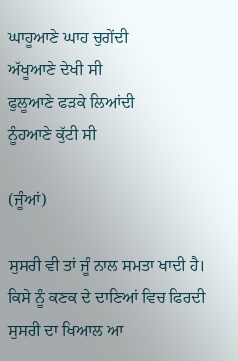ਘਾਹੂਆਣੇ ਘਾਹ ਚੁਗੇਂਦੀ
ਅੱਖੂਆਣੇ ਦੇਖੀ ਸੀ
ਫੁਲੂਆਣੇ ਫੜਕੇ ਲਿਆਂਦੀ
ਨੂੰਹਆਣੇ ਕੁੱਟੀ ਸੀ

(ਜੂੰਆਂ)

ਸੁਸਰੀ ਵੀ ਤਾਂ ਜੂੰ ਨਾਲ ਸਮਤਾ ਖਾਦੀ ਹੈ। ਕਿਸੇ ਨੂੰ ਕਣਕ ਦੇ ਦਾਣਿਆਂ ਵਿਚ ਫਿਰਦੀ ਸੁਸਰੀ ਦਾ ਖਿਆਲ ਆ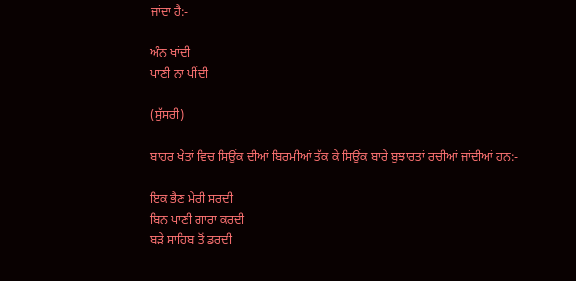ਜਾਂਦਾ ਹੈ:-

ਅੰਨ ਖਾਂਦੀ
ਪਾਣੀ ਨਾ ਪੀਂਦੀ

(ਸੁੱਸਰੀ)

ਬਾਹਰ ਖੇਤਾਂ ਵਿਚ ਸਿਉਂਕ ਦੀਆਂ ਬਿਰਮੀਆਂ ਤੱਕ ਕੇ ਸਿਉਂਕ ਬਾਰੇ ਬੁਝਾਰਤਾਂ ਰਚੀਆਂ ਜਾਂਦੀਆਂ ਹਨ:-

ਇਕ ਭੈਣ ਮੇਰੀ ਸਰਦੀ
ਬਿਨ ਪਾਣੀ ਗਾਰਾ ਕਰਦੀ
ਬੜੇ ਸਾਹਿਬ ਤੋਂ ਡਰਦੀ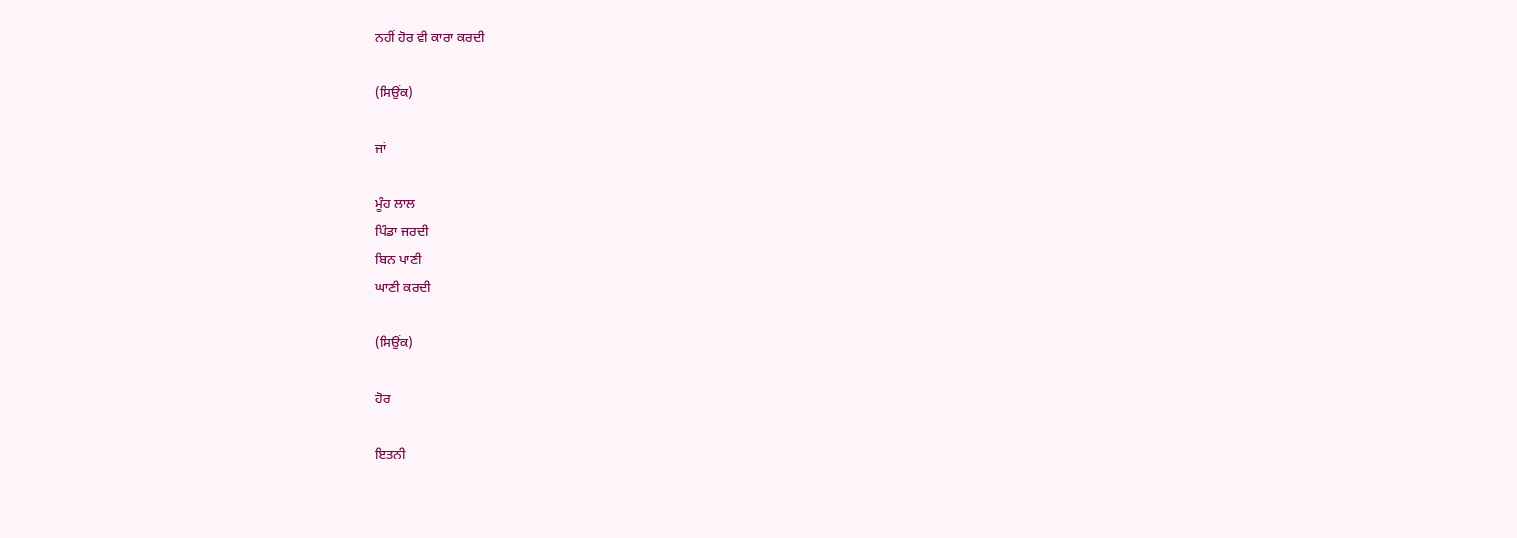ਨਹੀਂ ਹੋਰ ਵੀ ਕਾਰਾ ਕਰਦੀ

(ਸਿਉਂਕ)

ਜਾਂ

ਮੂੰਹ ਲਾਲ
ਪਿੰਡਾ ਜਰਦੀ
ਬਿਨ ਪਾਣੀ
ਘਾਣੀ ਕਰਦੀ

(ਸਿਉਂਕ)

ਹੋਰ

ਇਤਨੀ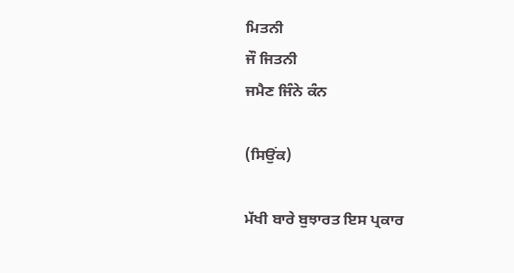ਮਿਤਨੀ
ਜੌ ਜਿਤਨੀ
ਜਮੈਣ ਜਿੰਨੇ ਕੰਨ

(ਸਿਉਂਕ)

ਮੱਖੀ ਬਾਰੇ ਬੁਝਾਰਤ ਇਸ ਪ੍ਰਕਾਰ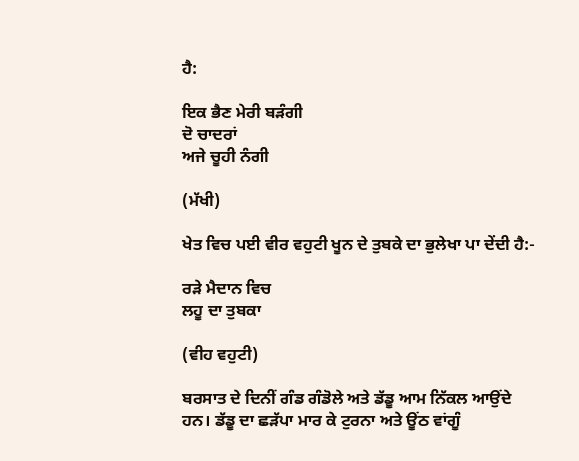ਹੈ:

ਇਕ ਭੈਣ ਮੇਰੀ ਬੜੰਗੀ
ਦੋ ਚਾਦਰਾਂ
ਅਜੇ ਚੂਹੀ ਨੰਗੀ

(ਮੱਖੀ)

ਖੇਤ ਵਿਚ ਪਈ ਵੀਰ ਵਹੁਟੀ ਖੂਨ ਦੇ ਤੁਬਕੇ ਦਾ ਭੁਲੇਖਾ ਪਾ ਦੇਂਦੀ ਹੈ:-

ਰੜੇ ਮੈਦਾਨ ਵਿਚ
ਲਹੂ ਦਾ ਤੁਬਕਾ

(ਵੀਹ ਵਹੁਟੀ)

ਬਰਸਾਤ ਦੇ ਦਿਨੀਂ ਗੰਡ ਗੰਡੋਲੇ ਅਤੇ ਡੱਡੂ ਆਮ ਨਿੱਕਲ ਆਉਂਦੇ ਹਨ। ਡੱਡੂ ਦਾ ਛੜੱਪਾ ਮਾਰ ਕੇ ਟੁਰਨਾ ਅਤੇ ਊਂਠ ਵਾਂਗੂੰ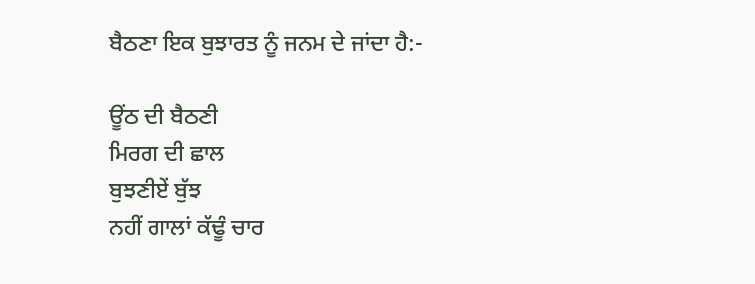ਬੈਠਣਾ ਇਕ ਬੁਝਾਰਤ ਨੂੰ ਜਨਮ ਦੇ ਜਾਂਦਾ ਹੈ:-

ਊਂਠ ਦੀ ਬੈਠਣੀ
ਮਿਰਗ ਦੀ ਛਾਲ
ਬੁਝਣੀਏਂ ਬੁੱਝ
ਨਹੀਂ ਗਾਲਾਂ ਕੱਢੂੰ ਚਾਰ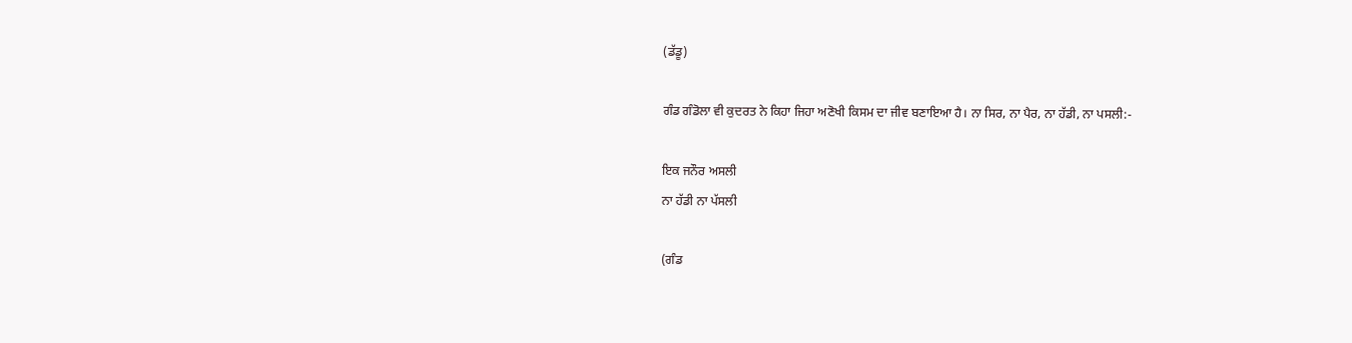(ਡੱਡੂ)

ਗੰਡ ਗੰਡੋਲਾ ਵੀ ਕੁਦਰਤ ਨੇ ਕਿਹਾ ਜਿਹਾ ਅਣੋਖੀ ਕਿਸਮ ਦਾ ਜੀਵ ਬਣਾਇਆ ਹੈ। ਨਾ ਸਿਰ, ਨਾ ਪੈਰ, ਨਾ ਹੱਡੀ, ਨਾ ਪਸਲੀ:-

ਇਕ ਜਨੌਰ ਅਸਲੀ
ਨਾ ਹੱਡੀ ਨਾ ਪੱਸਲੀ

(ਗੰਡ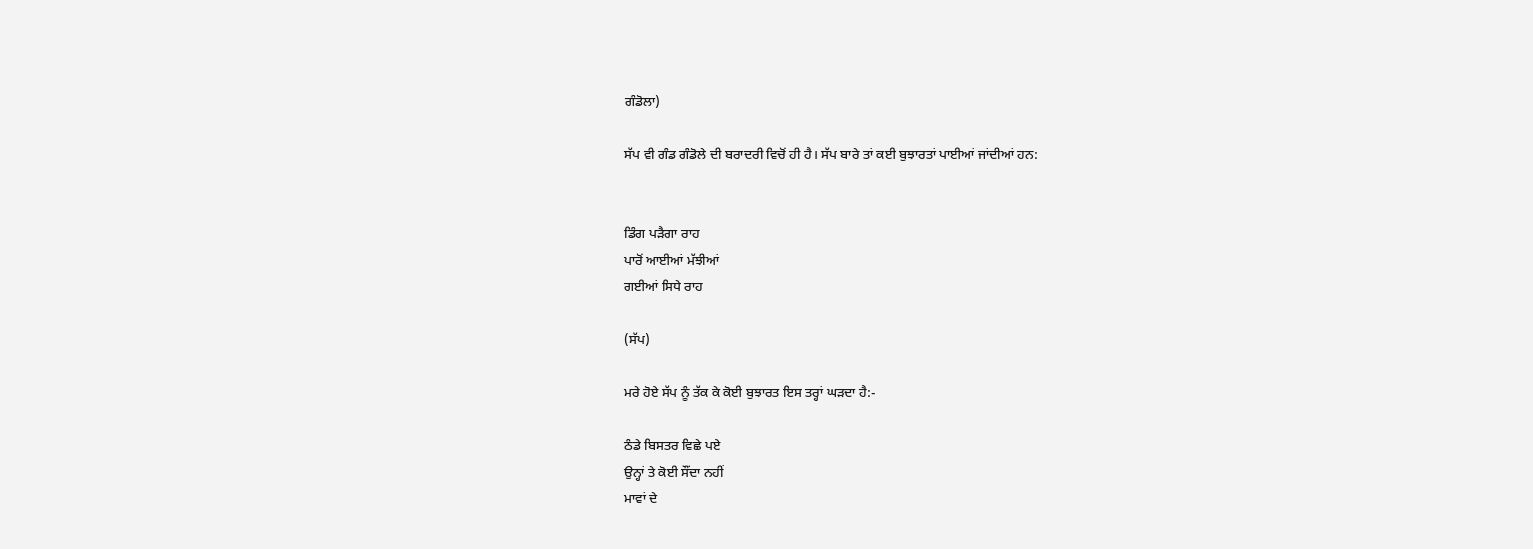ਗੰਡੋਲਾ)

ਸੱਪ ਵੀ ਗੰਡ ਗੰਡੋਲੇ ਦੀ ਬਰਾਦਰੀ ਵਿਚੋਂ ਹੀ ਹੈ। ਸੱਪ ਬਾਰੇ ਤਾਂ ਕਈ ਬੁਝਾਰਤਾਂ ਪਾਈਆਂ ਜਾਂਦੀਆਂ ਹਨ:


ਡਿੰਗ ਪੜੈਗਾ ਰਾਹ
ਪਾਰੋਂ ਆਈਆਂ ਮੱਝੀਆਂ
ਗਈਆਂ ਸਿਧੇ ਰਾਹ

(ਸੱਪ)

ਮਰੇ ਹੋਏ ਸੱਪ ਨੂੰ ਤੱਕ ਕੇ ਕੋਈ ਬੁਝਾਰਤ ਇਸ ਤਰ੍ਹਾਂ ਘੜਦਾ ਹੈ:-

ਠੰਡੇ ਬਿਸਤਰ ਵਿਛੇ ਪਏ
ਉਨ੍ਹਾਂ ਤੇ ਕੋਈ ਸੌਂਦਾ ਨਹੀਂ
ਮਾਵਾਂ ਦੇ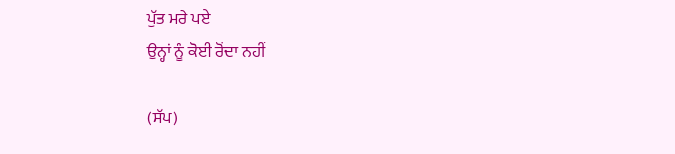ਪੁੱਤ ਮਰੇ ਪਏ
ਉਨ੍ਹਾਂ ਨੂੰ ਕੋਈ ਰੋਂਦਾ ਨਹੀਂ

(ਸੱਪ)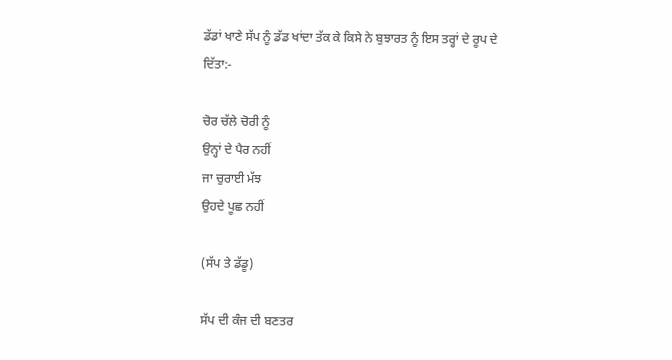ਡੱਡਾਂ ਖਾਣੇ ਸੱਪ ਨੂੰ ਡੱਡ ਖਾਂਦਾ ਤੱਕ ਕੇ ਕਿਸੇ ਨੇ ਬੁਝਾਰਤ ਨੂੰ ਇਸ ਤਰ੍ਹਾਂ ਦੇ ਰੂਪ ਦੇ ਦਿੱਤਾ:-

ਚੋਰ ਚੱਲੇ ਚੋਰੀ ਨੂੰ
ਉਨ੍ਹਾਂ ਦੇ ਪੈਰ ਨਹੀਂ
ਜਾ ਚੁਰਾਈ ਮੱਝ
ਉਹਦੇ ਪੂਛ ਨਹੀਂ

(ਸੱਪ ਤੇ ਡੱਡੂ)

ਸੱਪ ਦੀ ਕੰਜ ਦੀ ਬਣਤਰ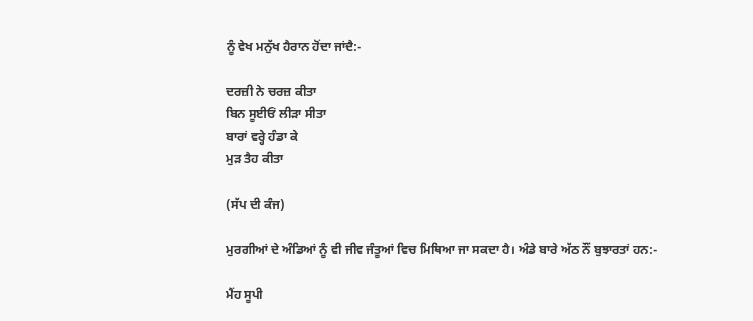ਨੂੰ ਵੇਖ ਮਨੁੱਖ ਹੈਰਾਨ ਹੋਂਦਾ ਜਾਂਦੈ:-

ਦਰਜ਼ੀ ਨੇ ਚਰਜ਼ ਕੀਤਾ
ਬਿਨ ਸੂਈਓਂ ਲੀੜਾ ਸੀਤਾ
ਬਾਰਾਂ ਵਰ੍ਹੇ ਹੰਡਾ ਕੇ
ਮੁੜ ਤੈਹ ਕੀਤਾ

(ਸੱਪ ਦੀ ਕੰਜ)

ਮੁਰਗੀਆਂ ਦੇ ਅੰਡਿਆਂ ਨੂੰ ਵੀ ਜੀਵ ਜੰਤੂਆਂ ਵਿਚ ਮਿਥਿਆ ਜਾ ਸਕਦਾ ਹੈ। ਅੰਡੇ ਬਾਰੇ ਅੱਠ ਨੌਂ ਬੁਝਾਰਤਾਂ ਹਨ:-

ਮੈਂਹ ਸੂਪੀ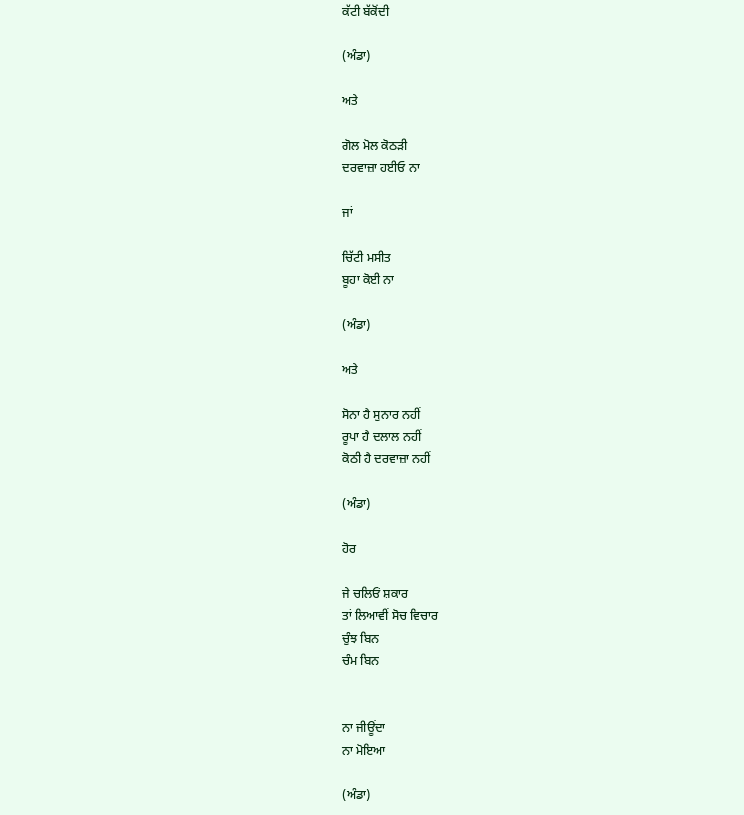ਕੱਟੀ ਬੱਕੋਂਦੀ

(ਅੰਡਾ)

ਅਤੇ

ਗੋਲ ਮੋਲ ਕੋਠੜੀ
ਦਰਵਾਜ਼ਾ ਹਈਓ ਨਾ

ਜਾਂ

ਚਿੱਟੀ ਮਸੀਤ
ਬੂਹਾ ਕੋਈ ਨਾ

(ਅੰਡਾ)

ਅਤੇ

ਸੋਨਾ ਹੈ ਸੁਨਾਰ ਨਹੀਂ
ਰੂਪਾ ਹੈ ਦਲਾਲ ਨਹੀਂ
ਕੋਠੀ ਹੈ ਦਰਵਾਜ਼ਾ ਨਹੀਂ

(ਅੰਡਾ)

ਹੋਰ

ਜੇ ਚਲਿਓਂ ਸ਼ਕਾਰ
ਤਾਂ ਲਿਆਵੀਂ ਸੋਚ ਵਿਚਾਰ
ਚੁੰਝ ਬਿਨ
ਚੰਮ ਬਿਨ


ਨਾ ਜੀਊਂਦਾ
ਨਾ ਮੋਇਆ

(ਅੰਡਾ)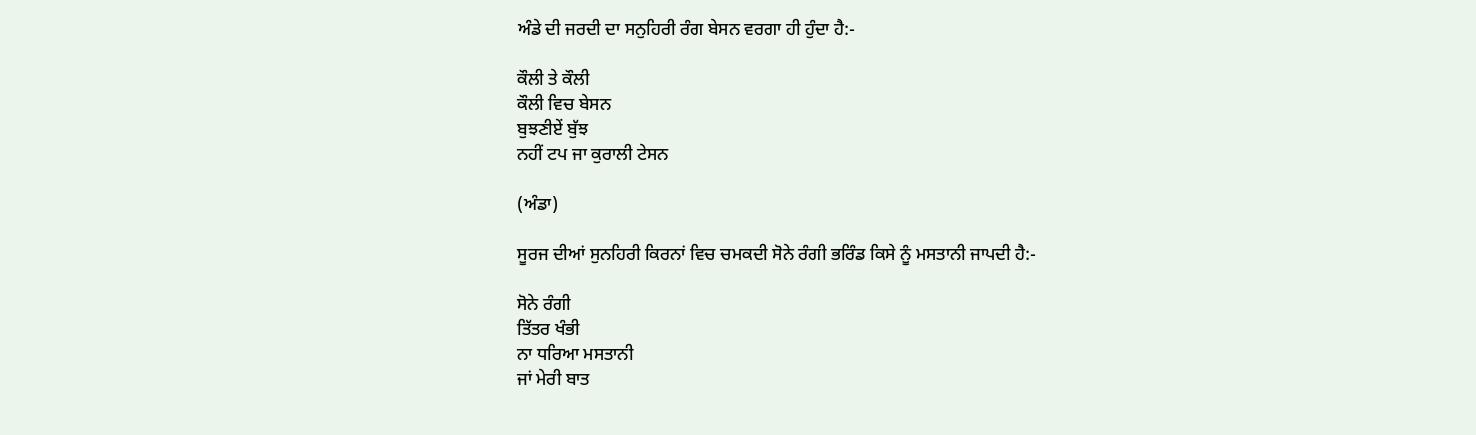ਅੰਡੇ ਦੀ ਜਰਦੀ ਦਾ ਸਨੁਹਿਰੀ ਰੰਗ ਬੇਸਨ ਵਰਗਾ ਹੀ ਹੁੰਦਾ ਹੈ:-

ਕੌਲੀ ਤੇ ਕੌਲੀ
ਕੌਲੀ ਵਿਚ ਬੇਸਨ
ਬੁਝਣੀਏਂ ਬੁੱਝ
ਨਹੀਂ ਟਪ ਜਾ ਕੁਰਾਲੀ ਟੇਸਨ

(ਅੰਡਾ)

ਸੂਰਜ ਦੀਆਂ ਸੁਨਹਿਰੀ ਕਿਰਨਾਂ ਵਿਚ ਚਮਕਦੀ ਸੋਨੇ ਰੰਗੀ ਭਰਿੰਡ ਕਿਸੇ ਨੂੰ ਮਸਤਾਨੀ ਜਾਪਦੀ ਹੈ:-

ਸੋਨੇ ਰੰਗੀ
ਤਿੱਤਰ ਖੰਭੀ
ਨਾ ਧਰਿਆ ਮਸਤਾਨੀ
ਜਾਂ ਮੇਰੀ ਬਾਤ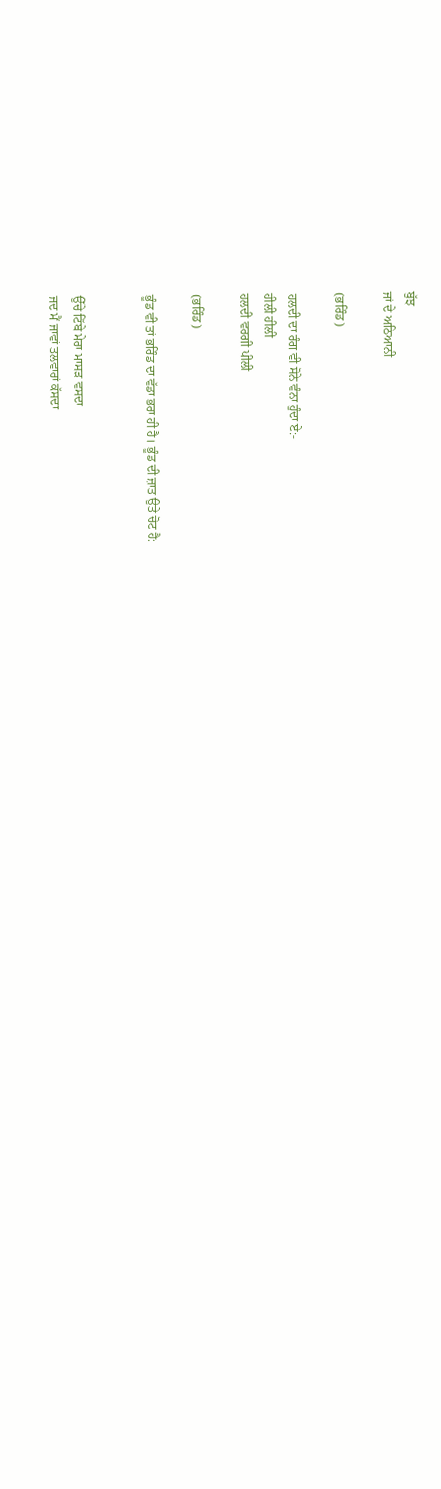ਬੁੱਝ
ਜਾਂ ਦੇ ਅਠਿਆਨੀ

(ਭਰਿੰਡ)

ਹਲਦੀ ਦਾ ਰੰਗ ਵੀ ਸੋਨੇ ਵੰਨਾ ਹੁੰਦਾ ਏ:-
ਹੀਲੀ ਹੀਲੀ
ਹਲਦੀ ਵਰਗੀ ਪੀਲੀ

(ਭਰਿੰਡ)

ਭੂੰਡ ਵੀ ਤਾਂ ਭਰਿੰਡ ਦਾ ਵੱਡਾ ਭਰਾ ਹੀ ਹੈ। ਭੂੰਡ ਦੀ ਜ਼ਾਤ ਉਤੇ ਚੋਟ ਹੈ:


ਉੱਚੇ ਟਿੱਬੇ ਮੇਰਾ ਮਾਸੜ ਵਸਦਾ
ਜਦ ਮੈਂ ਜਾਵਾਂ ਤਲਵਾਰਾਂ ਕੱਸਦਾ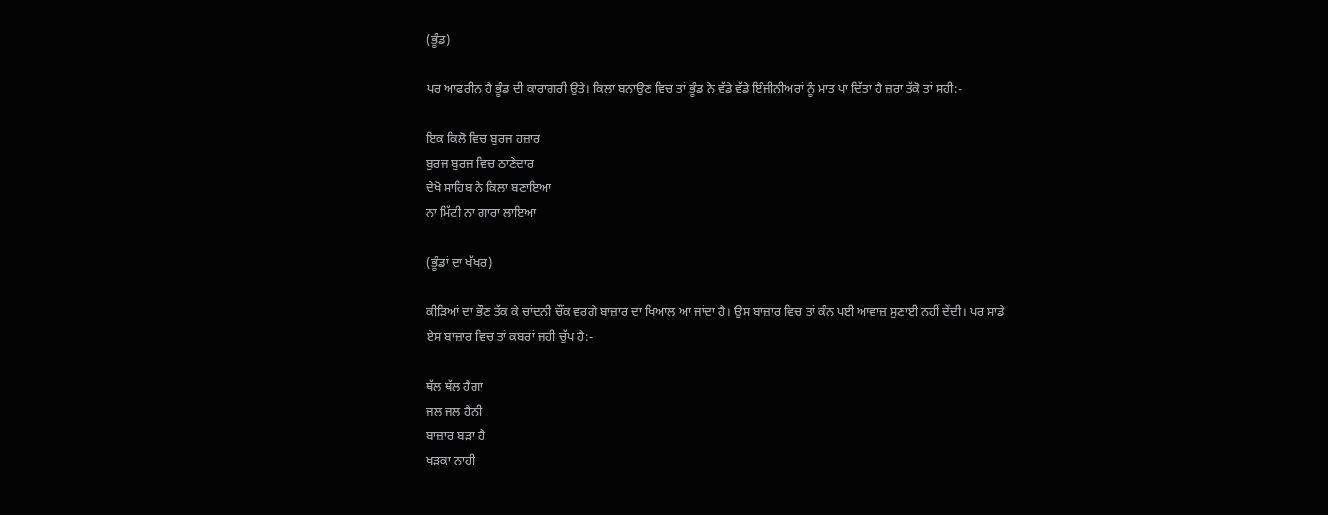(ਭੂੰਡ)

ਪਰ ਆਫਰੀਨ ਹੈ ਭੂੰਡ ਦੀ ਕਾਰਾਗਰੀ ਉਤੇ। ਕਿਲਾ ਬਨਾਉਣ ਵਿਚ ਤਾਂ ਭੂੰਡ ਨੇ ਵੱਡੇ ਵੱਡੇ ਇੰਜੀਨੀਅਰਾਂ ਨੂੰ ਮਾਤ ਪਾ ਦਿੱਤਾ ਹੈ ਜ਼ਰਾ ਤੱਕੋ ਤਾਂ ਸਹੀ:-

ਇਕ ਕਿਲੋ ਵਿਚ ਬੁਰਜ ਹਜ਼ਾਰ
ਬੁਰਜ ਬੁਰਜ ਵਿਚ ਠਾਣੇਦਾਰ
ਦੇਖੋ ਸਾਹਿਬ ਨੇ ਕਿਲਾ ਬਣਾਇਆ
ਨਾ ਮਿੱਟੀ ਨਾ ਗਾਰਾ ਲਾਇਆ

(ਭੂੰਡਾਂ ਦਾ ਖੱਖਰ)

ਕੀੜਿਆਂ ਦਾ ਭੌਣ ਤੱਕ ਕੇ ਚਾਂਦਨੀ ਚੌਂਕ ਵਰਗੇ ਬਾਜ਼ਾਰ ਦਾ ਖਿਆਲ ਆ ਜਾਂਦਾ ਹੈ। ਉਸ ਬਾਜ਼ਾਰ ਵਿਚ ਤਾਂ ਕੰਨ ਪਈ ਆਵਾਜ਼ ਸੁਣਾਈ ਨਹੀਂ ਦੇਂਦੀ। ਪਰ ਸਾਡੇ ਏਸ ਬਾਜ਼ਾਰ ਵਿਚ ਤਾਂ ਕਬਰਾਂ ਜਹੀ ਚੁੱਪ ਹੈ:-

ਥੱਲ ਥੱਲ ਹੈਗਾ
ਜਲ ਜਲ ਹੈਨੀ
ਬਾਜ਼ਾਰ ਬੜਾ ਹੈ
ਖੜਕਾ ਨਾਹੀ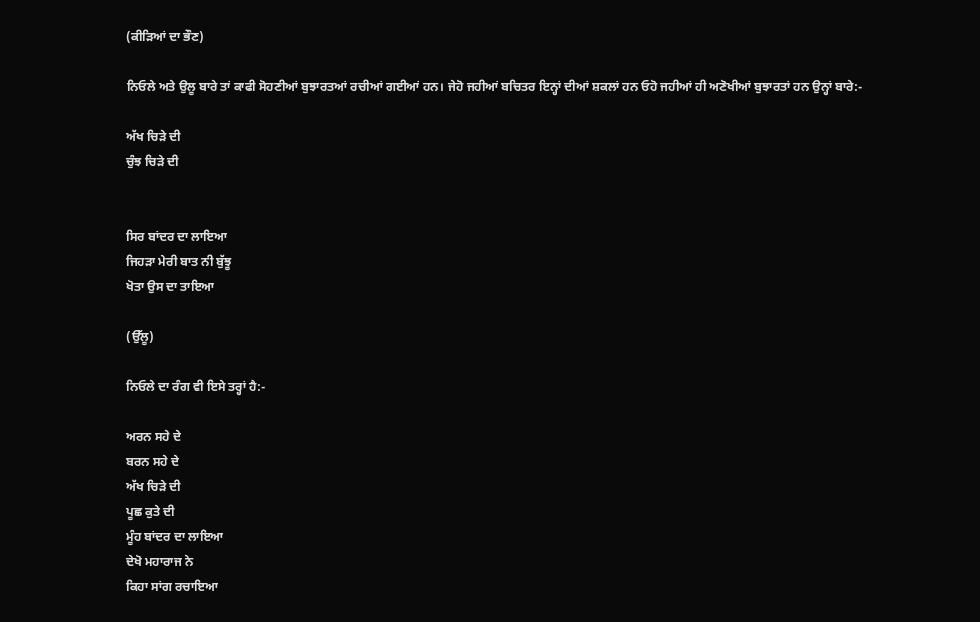(ਕੀੜਿਆਂ ਦਾ ਭੌਣ)

ਨਿਓਲੇ ਅਤੇ ਉਲੂ ਬਾਰੇ ਤਾਂ ਕਾਫੀ ਸੋਹਣੀਆਂ ਬੁਝਾਰਤਆਂ ਰਚੀਆਂ ਗਈਆਂ ਹਨ। ਜੇਹੋ ਜਹੀਆਂ ਬਚਿਤਰ ਇਨ੍ਹਾਂ ਦੀਆਂ ਸ਼ਕਲਾਂ ਹਨ ਓਹੋ ਜਹੀਆਂ ਹੀ ਅਣੋਖੀਆਂ ਬੁਝਾਰਤਾਂ ਹਨ ਉਨ੍ਹਾਂ ਬਾਰੇ:-

ਅੱਖ ਚਿੜੇ ਦੀ
ਚੁੰਝ ਚਿੜੇ ਦੀ


ਸਿਰ ਬਾਂਦਰ ਦਾ ਲਾਇਆ
ਜਿਹੜਾ ਮੇਰੀ ਬਾਤ ਨੀ ਬੁੱਝੂ
ਖੋਤਾ ਉਸ ਦਾ ਤਾਇਆ

(ਉੱਲੂ)

ਨਿਓਲੇ ਦਾ ਰੰਗ ਵੀ ਇਸੇ ਤਰ੍ਹਾਂ ਹੈ:-

ਅਰਨ ਸਹੇ ਦੇ
ਬਰਨ ਸਹੇ ਦੇ
ਅੱਖ ਚਿੜੇ ਦੀ
ਪੂਛ ਕੁਤੇ ਦੀ
ਮੂੰਹ ਬਾਂਦਰ ਦਾ ਲਾਇਆ
ਦੇਖੋ ਮਹਾਰਾਜ ਨੇ
ਕਿਹਾ ਸਾਂਗ ਰਚਾਇਆ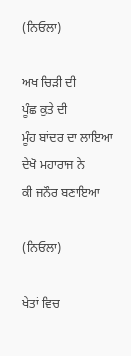(ਨਿਓਲਾ)

ਅਖ ਚਿੜੀ ਦੀ
ਪੂੰਛ ਕੁਤੇ ਦੀ
ਮੂੰਹ ਬਾਂਦਰ ਦਾ ਲਾਇਆ
ਦੇਖੋ ਮਹਾਰਾਜ ਨੇ
ਕੀ ਜਨੌਰ ਬਣਾਇਆ

(ਨਿਓਲਾ)

ਖੇਤਾਂ ਵਿਚ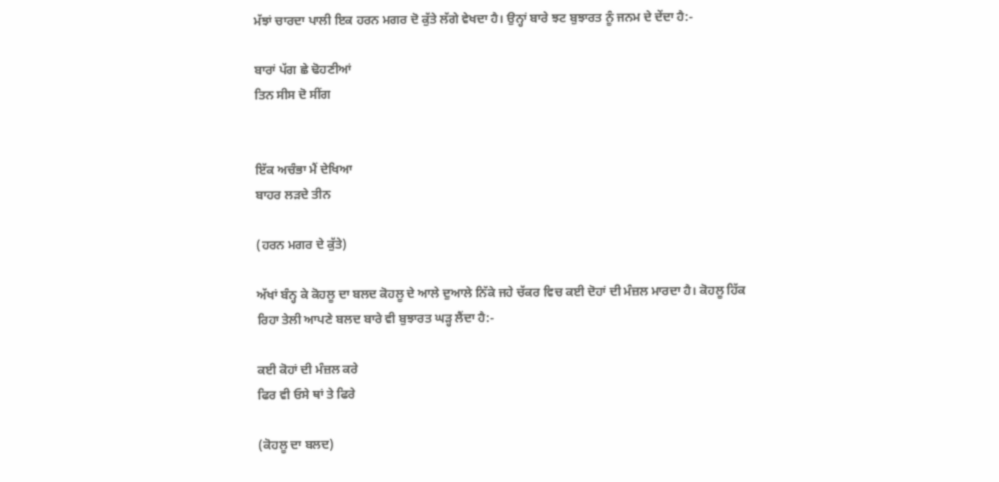ਮੱਝਾਂ ਚਾਰਦਾ ਪਾਲੀ ਇਕ ਹਰਨ ਮਗਰ ਦੋ ਕੁੱਤੇ ਲੱਗੇ ਵੇਖਦਾ ਹੈ। ਉਨ੍ਹਾਂ ਬਾਰੇ ਝਟ ਬੁਝਾਰਤ ਨੂੰ ਜਨਮ ਦੇ ਦੇਂਦਾ ਹੈ:-

ਬਾਰਾਂ ਪੱਗ ਛੇ ਢੋਹਣੀਆਂ
ਤਿਨ ਸੀਸ ਦੋ ਸੀਂਗ


ਇੱਕ ਅਚੰਭਾ ਮੈਂ ਦੇਖਿਆ
ਬਾਹਰ ਲੜਦੇ ਤੀਨ

(ਹਰਨ ਮਗਰ ਦੇ ਕੁੱਤੇ)

ਅੱਖਾਂ ਬੰਨ੍ਹ ਕੇ ਕੋਹਲੂ ਦਾ ਬਲਦ ਕੋਹਲੂ ਦੇ ਆਲੇ ਦੁਆਲੇ ਨਿੱਕੇ ਜਹੇ ਚੱਕਰ ਵਿਚ ਕਈ ਦੋਹਾਂ ਦੀ ਮੰਜ਼ਲ ਮਾਰਦਾ ਹੈ। ਕੋਹਲੂ ਹਿੱਕ ਰਿਹਾ ਤੇਲੀ ਆਪਣੇ ਬਲਦ ਬਾਰੇ ਵੀ ਬੁਝਾਰਤ ਘੜ੍ਹ ਲੈਂਦਾ ਹੈ:-

ਕਈ ਕੋਹਾਂ ਦੀ ਮੰਜ਼ਲ ਕਰੇ
ਫਿਰ ਵੀ ਓਸੇ ਥਾਂ ਤੇ ਫਿਰੇ

(ਕੋਹਲੂ ਦਾ ਬਲਦ)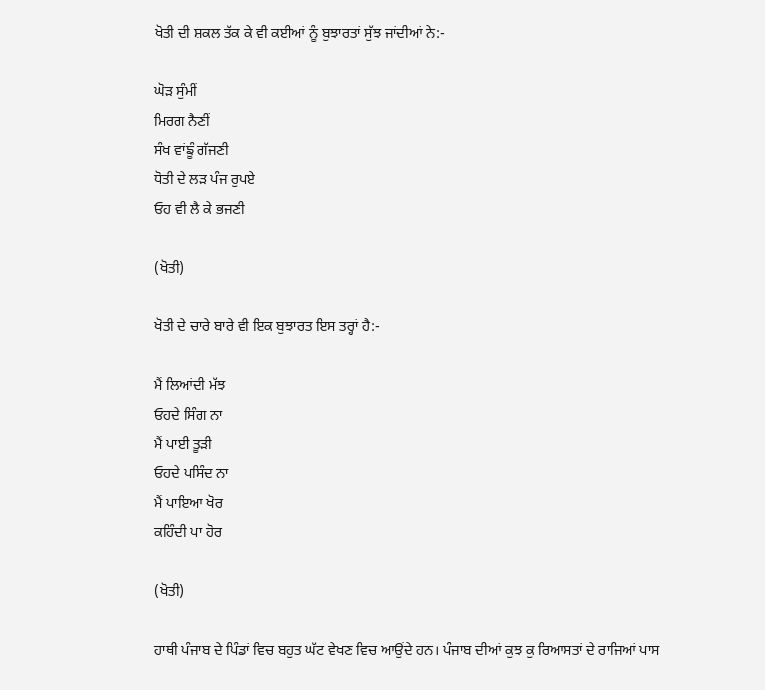ਖੋਤੀ ਦੀ ਸ਼ਕਲ ਤੱਕ ਕੇ ਵੀ ਕਈਆਂ ਨੂੰ ਬੁਝਾਰਤਾਂ ਸੁੱਝ ਜਾਂਦੀਆਂ ਨੇ:-

ਘੋੜ ਸੁੰਮੀਂ
ਮਿਰਗ ਨੈਣੀਂ
ਸੰਖ ਵਾਂਙੂੰ ਗੱਜਣੀ
ਧੋਤੀ ਦੇ ਲੜ ਪੰਜ ਰੁਪਏ
ਓਹ ਵੀ ਲੈ ਕੇ ਭਜਣੀ

(ਖੋਤੀ)

ਖੋਤੀ ਦੇ ਚਾਰੇ ਬਾਰੇ ਵੀ ਇਕ ਬੁਝਾਰਤ ਇਸ ਤਰ੍ਹਾਂ ਹੈ:-

ਮੈਂ ਲਿਆਂਦੀ ਮੱਝ
ਓਹਦੇ ਸਿੰਗ ਨਾ
ਮੈਂ ਪਾਈ ਤੂੜੀ
ਓਹਦੇ ਪਸਿੰਦ ਨਾ
ਮੈਂ ਪਾਇਆ ਖੋਰ
ਕਹਿੰਦੀ ਪਾ ਹੋਰ

(ਖੋਤੀ)

ਹਾਥੀ ਪੰਜਾਬ ਦੇ ਪਿੰਡਾਂ ਵਿਚ ਬਹੁਤ ਘੱਟ ਵੇਖਣ ਵਿਚ ਆਉਂਦੇ ਹਨ। ਪੰਜਾਬ ਦੀਆਂ ਕੁਝ ਕੁ ਰਿਆਸਤਾਂ ਦੇ ਰਾਜਿਆਂ ਪਾਸ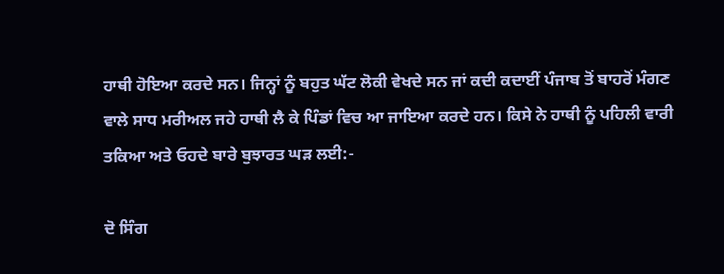ਹਾਥੀ ਹੋਇਆ ਕਰਦੇ ਸਨ। ਜਿਨ੍ਹਾਂ ਨੂੰ ਬਹੁਤ ਘੱਟ ਲੋਕੀ ਵੇਖਦੇ ਸਨ ਜਾਂ ਕਦੀ ਕਦਾਈਂ ਪੰਜਾਬ ਤੋਂ ਬਾਹਰੋਂ ਮੰਗਣ ਵਾਲੇ ਸਾਧ ਮਰੀਅਲ ਜਹੇ ਹਾਥੀ ਲੈ ਕੇ ਪਿੰਡਾਂ ਵਿਚ ਆ ਜਾਇਆ ਕਰਦੇ ਹਨ। ਕਿਸੇ ਨੇ ਹਾਥੀ ਨੂੰ ਪਹਿਲੀ ਵਾਰੀ ਤਕਿਆ ਅਤੇ ਓਹਦੇ ਬਾਰੇ ਬੁਝਾਰਤ ਘੜ ਲਈ:-

ਦੋ ਸਿੰਗ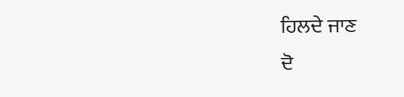ਹਿਲਦੇ ਜਾਣ
ਦੋ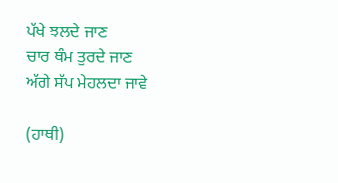ਪੱਖੇ ਝਲਦੇ ਜਾਣ
ਚਾਰ ਥੰਮ ਤੁਰਦੇ ਜਾਣ
ਅੱਗੇ ਸੱਪ ਮੇਹਲਦਾ ਜਾਵੇ

(ਹਾਥੀ)